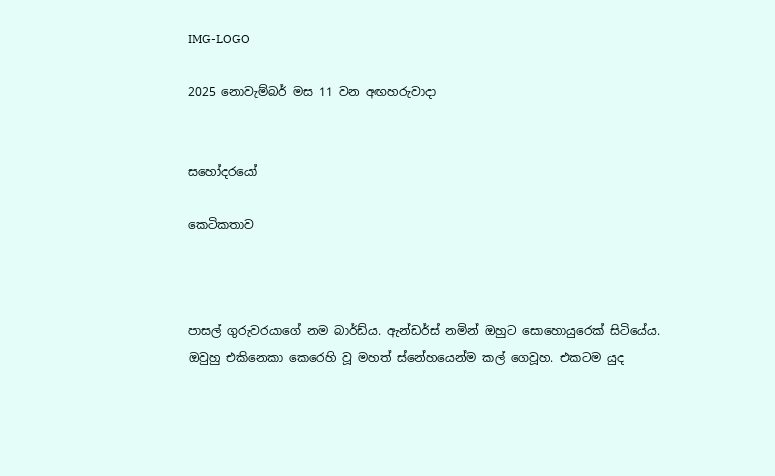IMG-LOGO

2025 නොවැම්බර් මස 11 වන අඟහරුවාදා


සහෝදරයෝ

කෙටිකතාව



පාසල් ගුරුවරයාගේ නම බාර්ඩ්ය. ඇන්ඩර්ස් නමින් ඔහුට සොහොයුරෙක් සිටියේය. ඔවුහු එකිනෙකා කෙරෙහි වූ මහත් ස්නේහයෙන්ම කල් ගෙවූහ. එකටම යුද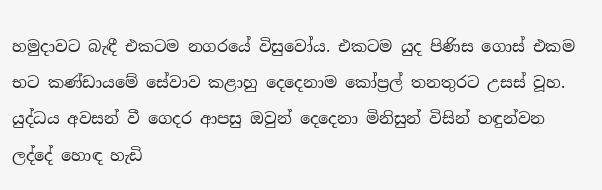හමුදාවට බැඳී එකටම නගරයේ විසුවෝය. එකටම යුද පිණිස ගොස් එකම භට කණ්ඩායමේ සේවාව කළාහු දෙදෙනාම කෝප්‍රල් තනතුරට උසස් වූහ. යුද්ධය අවසන් වී ගෙදර ආපසු ඔවුන් දෙදෙනා මිනිසුන් විසින් හඳුන්වන ලද්දේ හොඳ හැඩි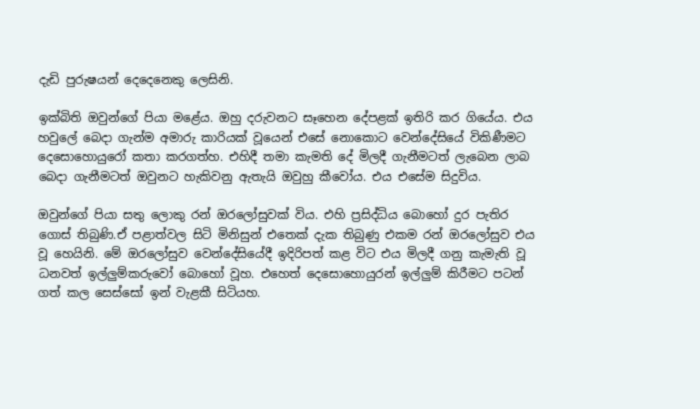දැඩි පුරුෂයන් දෙදෙනෙකු ලෙසිනි.

ඉක්බිති ඔවුන්ගේ පියා මළේය. ඔහු දරුවනට සෑහෙන දේපළක් ඉතිරි කර ගියේය. එය හවුලේ බෙදා ගැන්ම අමාරු කාරියක් වූයෙන් එසේ නොකොට වෙන්දේසියේ විකිණීමට දෙසොහොයුරෝ කතා කරගත්හ. එහිදී තමා කැමති දේ මිලදී ගැනීමටත් ලැබෙන ලාබ බෙදා ගැනීමටත් ඔවුනට හැකිවනු ඇතැයි ඔවුහු කීවෝය. එය එසේම සිදුවිය.

ඔවුන්ගේ පියා සතු ලොකු රන් ඔරලෝසුවක් විය. එහි ප්‍රසිද්ධිය බොහෝ දුර පැතිර ගොස් තිබුණි.ඒ පළාත්වල සිටි මිනිසුන් එතෙක් දැක තිබුණු එකම රන් ඔරලෝසුව එය වූ හෙයිනි. මේ ඔරලෝසුව වෙන්දේසියේදී ඉදිරිපත් කළ විට එය මිලදී ගනු කැමැති වූ ධනවත් ඉල්ලුම්කරුවෝ බොහෝ වූහ. එහෙත් දෙසොහොයුරන් ඉල්ලුම් කිරීමට පටන් ගත් කල සෙස්සෝ ඉන් වැළකී සිටියහ.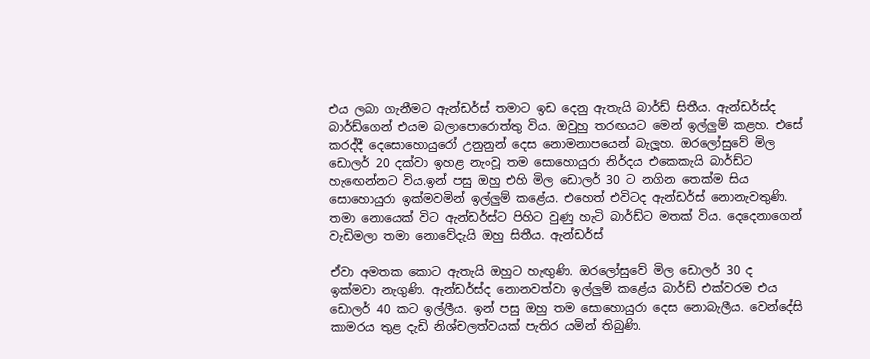එය ලබා ගැනීමට ඇන්ඩර්ස් තමාට ඉඩ දෙනු ඇතැයි බාර්ඩ් සිතීය. ඇන්ඩර්ස්ද බාර්ඩ්ගෙන් එයම බලාපොරොත්තු විය. ඔවුහු තරඟයට මෙන් ඉල්ලුම් කළහ. එසේ කරද්දී දෙසොහොයුරෝ උනුනුන් දෙස නොමනාපයෙන් බැලූහ. ඔරලෝසුවේ මිල ඩොලර් 20 දක්වා ඉහළ නැංවූ තම සොහොයුරා නිර්දය එකෙකැයි බාර්ඩ්ට හැඟෙන්නට විය.ඉන් පසු ඔහු එහි මිල ඩොලර් 30 ට නගින තෙක්ම සිය සොහොයුරා ඉක්මවමින් ඉල්ලුම් කළේය. එහෙත් එවිටද ඇන්ඩර්ස් නොනැවතුණි. තමා නොයෙක් විට ඇන්ඩර්ස්ට පිහිට වුණු හැටි බාර්ඩ්ට මතක් විය. දෙදෙනාගෙන් වැඩිමලා තමා නොවේදැයි ඔහු සිතීය. ඇන්ඩර්ස්

ඒවා අමතක කොට ඇතැයි ඔහුට හැඟුණි. ඔරලෝසුවේ මිල ඩොලර් 30 ද ඉක්මවා නැගුණි. ඇන්ඩර්ස්ද නොනවත්වා ඉල්ලුම් කළේය බාර්ඩ් එක්වරම එය ඩොලර් 40 කට ඉල්ලීය. ඉන් පසු ඔහු තම සොහොයුරා දෙස නොබැලීය. වෙන්දේසි කාමරය තුළ දැඩි නිශ්චලත්වයක් පැතිර යමින් තිබුණි.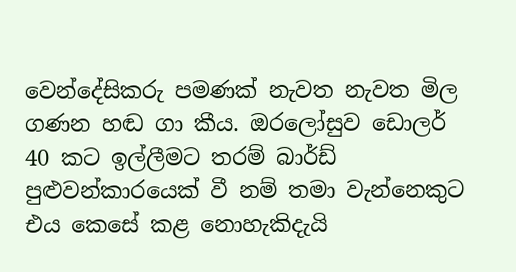වෙන්දේසිකරු පමණක් නැවත නැවත මිල ගණන හඬ ගා කීය. ඔරලෝසුව ඩොලර් 40 කට ඉල්ලීමට තරම් බාර්ඩ් පුළුවන්කාරයෙක් වී නම් තමා වැන්නෙකුට එය කෙසේ කළ නොහැකිදැයි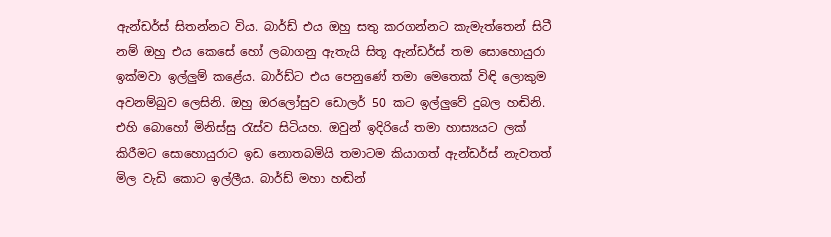ඇන්ඩර්ස් සිතන්නට විය. බාර්ඩ් එය ඔහු සතු කරගන්නට කැමැත්තෙන් සිටී නම් ඔහු එය කෙසේ හෝ ලබාගනු ඇතැයි සිතූ ඇන්ඩර්ස් තම සොහොයුරා ඉක්මවා ඉල්ලුම් කළේය. බාර්ඩ්ට එය පෙනුණේ තමා මෙතෙක් විඳි ලොකුම අවනම්බුව ලෙසිනි. ඔහු ඔරලෝසුව ඩොලර් 50 කට ඉල්ලුවේ දුබල හඬිනි. එහි බොහෝ මිනිස්සු රැස්ව සිටියහ. ඔවුන් ඉදිරියේ තමා හාස්‍යයට ලක් කිරීමට සොහොයුරාට ඉඩ නොතබමියි තමාටම කියාගත් ඇන්ඩර්ස් නැවතත් මිල වැඩි කොට ඉල්ලීය. බාර්ඩ් මහා හඬින්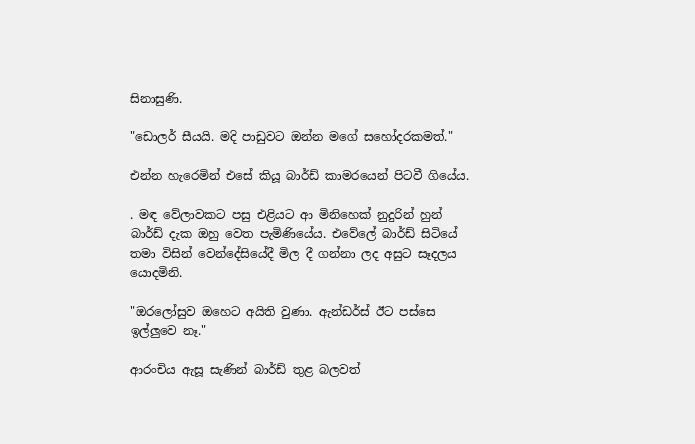සිනාසුණි.

"ඩොලර් සීයයි. මදි පාඩුවට ඔන්න මගේ සහෝදරකමත්."

එන්න හැරෙමින් එසේ කියූ බාර්ඩ් කාමරයෙන් පිටවී ගියේය.

. මඳ වේලාවකට පසු එළියට ආ මිනිහෙක් නුදුරින් හුන් බාර්ඩ් දැක ඔහු වෙත පැමිණියේය. එවේලේ බාර්ඩ් සිටියේ තමා විසින් වෙන්දේසියේදී මිල දී ගන්නා ලද අසුට සෑදලය යොදමිනි.

"ඔරලෝසුව ඔහෙට අයිති වුණා. ඇන්ඩර්ස් ඊට පස්සෙ ඉල්ලුවෙ නෑ."

ආරංචිය ඇසූ සැණින් බාර්ඩ් තුළ බලවත්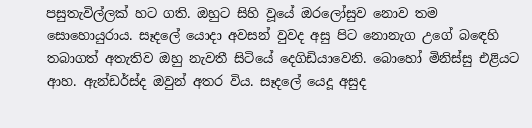පසුතැවිල්ලක් හට ගති. ඔහුට සිහි වූයේ ඔරලෝසුව නොව තම සොහොයුරාය. සෑදලේ යොදා අවසන් වුවද අසු පිට නොනැග උගේ බඳෙහි තබාගත් අතැතිව ඔහු නැවතී සිටියේ දෙගිඩියාවෙනි. බොහෝ මිනිස්සු එළියට ආහ. ඇන්ඩර්ස්ද ඔවුන් අතර විය. සෑදලේ යෙදූ අසුද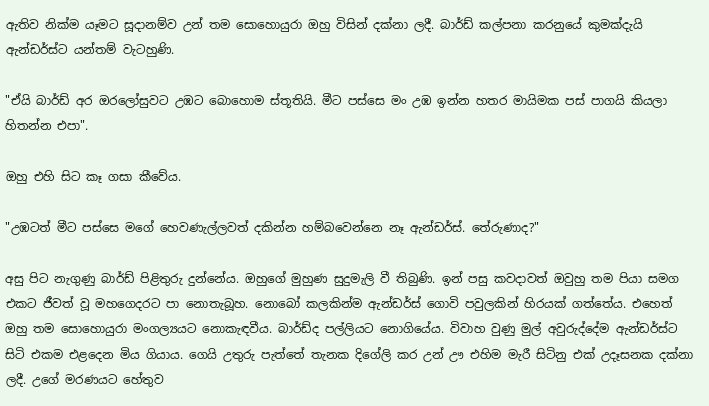ඇතිව නික්ම යෑමට සූදානම්ව උන් තම සොහොයුරා ඔහු විසින් දක්නා ලදී. බාර්ඩ් කල්පනා කරනුයේ කුමක්දැයි ඇන්ඩර්ස්ට යන්තම් වැටහුණි.

"ඒයි බාර්ඩ් අර ඔරලෝසුවට උඹට බොහොම ස්තූතියි. මීට පස්සෙ මං උඹ ඉන්න හතර මායිමක පස් පාගයි කියලා හිතන්න එපා".

ඔහු එහි සිට කෑ ගසා කීවේය.

"උඹටත් මීට පස්සෙ මගේ හෙවණැල්ලවත් දකින්න හම්බවෙන්නෙ නෑ ඇන්ඩර්ස්. තේරුණාද?"

අසු පිට නැගුණු බාර්ඩ් පිළිතුරු දුන්නේය. ඔහුගේ මුහුණ සුදුමැලි වී තිබුණි. ඉන් පසු කවදාවත් ඔවුහු තම පියා සමග එකට ජීවත් වූ මහගෙදරට පා නොතැබූහ. නොබෝ කලකින්ම ඇන්ඩර්ස් ගොවි පවුලකින් හිරයක් ගත්තේය. එහෙත් ඔහු තම සොහොයුරා මංගල්‍යයට නොකැඳවීය. බාර්ඩ්ද පල්ලියට නොගියේය. විවාහ වුණු මුල් අවුරුද්දේම ඇන්ඩර්ස්ට සිටි එකම එළදෙන මිය ගියාය. ගෙයි උතුරු පැත්තේ තැනක දිගේලි කර උන් ඌ එහිම මැරී සිටිනු එක් උදෑසනක දක්නා ලදී. උගේ මරණයට හේතුව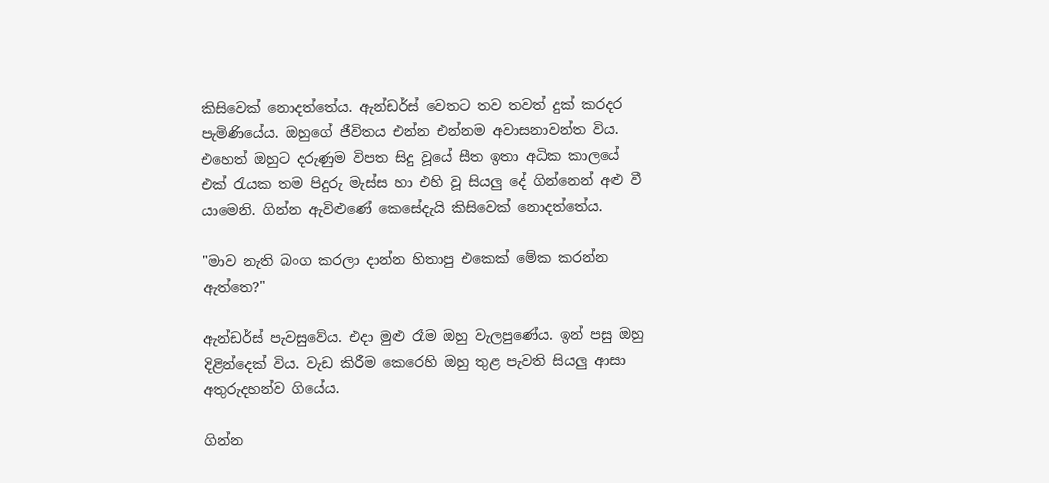කිසිවෙක් නොදත්තේය. ඇන්ඩර්ස් වෙතට තව තවත් දුක් කරදර පැමිණියේය. ඔහුගේ ජීවිතය එන්න එන්නම අවාසනාවන්ත විය. එහෙත් ඔහුට දරුණුම විපත සිදු වූයේ සීත ඉතා අධික කාලයේ එක් රැයක තම පිදුරු මැස්ස හා එහි වූ සියලු දේ ගින්නෙන් අළු වී යාමෙනි. ගින්න ඇවිළුණේ කෙසේදැයි කිසිවෙක් නොදත්තේය.

"මාව නැති බංග කරලා දාන්න හිතාපු එකෙක් මේක කරන්න ඇත්තෙ?"

ඇන්ඩර්ස් පැවසුවේය. එදා මුළු රෑම ඔහු වැලපුණේය. ඉන් පසු ඔහු දිළින්දෙක් විය. වැඩ කිරීම කෙරෙහි ඔහු තුළ පැවති සියලු ආසා අතුරුදහන්ව ගියේය.

ගින්න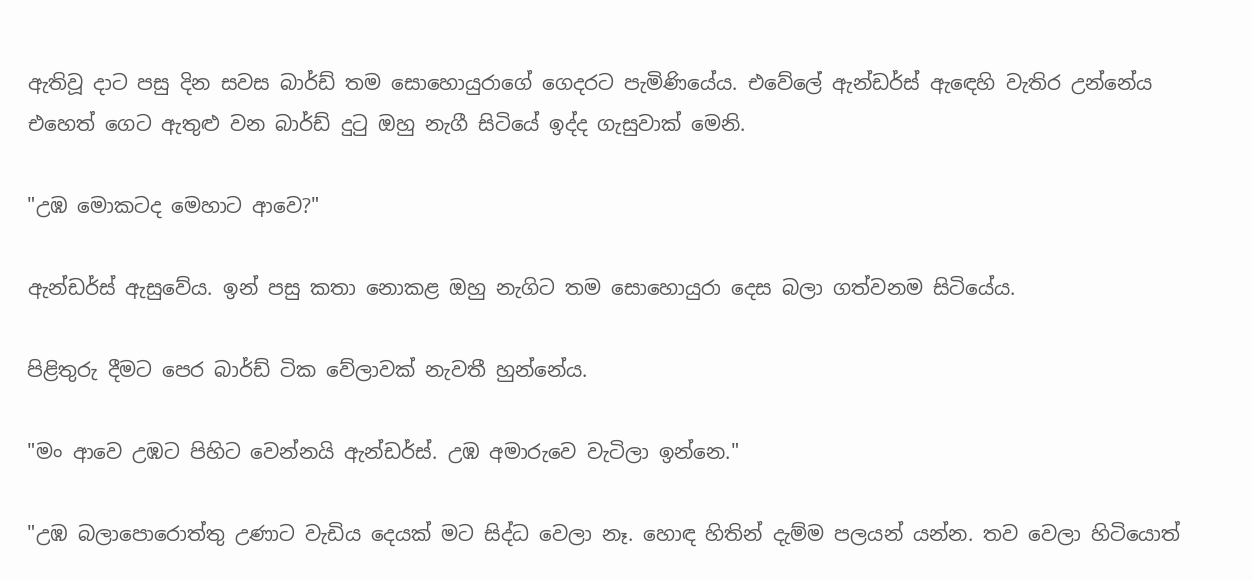ඇතිවූ දාට පසු දින සවස බාර්ඩ් තම සොහොයුරාගේ ගෙදරට පැමිණියේය. එවේලේ ඇන්ඩර්ස් ඇඳෙහි වැතිර උන්නේය එහෙත් ගෙට ඇතුළු වන බාර්ඩ් දුටු ඔහු නැගී සිටියේ ඉද්ද ගැසුවාක් මෙනි.

"උඹ මොකටද මෙහාට ආවෙ?"

ඇන්ඩර්ස් ඇසුවේය. ඉන් පසු කතා නොකළ ඔහු නැගිට තම සොහොයුරා දෙස බලා ගත්වනම සිටියේය.

පිළිතුරු දීමට පෙර බාර්ඩ් ටික වේලාවක් නැවතී හුන්නේය.

"මං ආවෙ උඹට පිහිට වෙන්නයි ඇන්ඩර්ස්. උඹ අමාරුවෙ වැටිලා ඉන්නෙ."

"උඹ බලාපොරොත්තු උණාට වැඩිය දෙයක් මට සිද්ධ වෙලා නෑ. හොඳ හිතින් දැම්ම පලයන් යන්න. තව වෙලා හිටියොත්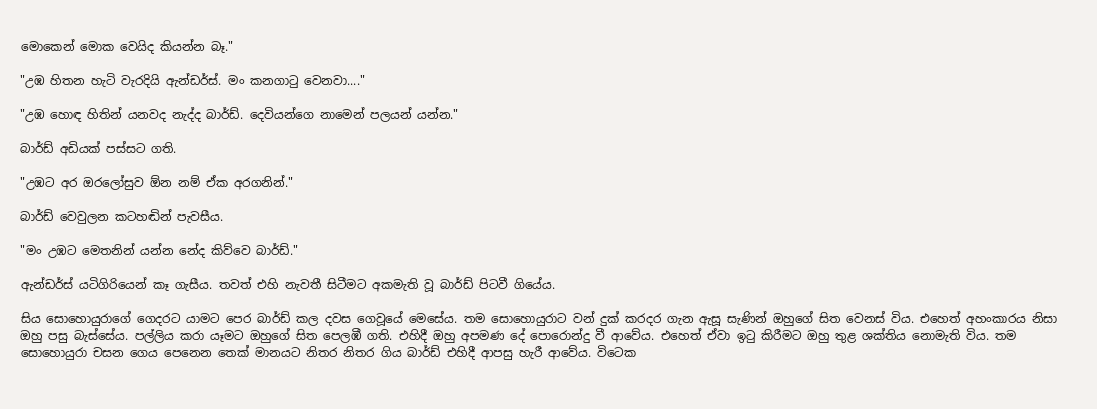මොකෙන් මොක වෙයිද කියන්න බෑ."

"උඹ හිතන හැටි වැරදියි ඇන්ඩර්ස්. මං කනගාටු වෙනවා...."

"උඹ හොඳ හිතින් යනවද නැද්ද බාර්ඩ්. දෙවියන්ගෙ නාමෙන් පලයන් යන්න."

බාර්ඩ් අඩියක් පස්සට ගති.

"උඹට අර ඔරලෝසුව ඕන නම් ඒක අරගනින්."

බාර්ඩ් වෙවුලන කටහඬින් පැවසීය.

"මං උඹට මෙතනින් යන්න නේද කිව්වෙ බාර්ඩ්."

ඇන්ඩර්ස් යටිගිරියෙන් කෑ ගැසීය. තවත් එහි නැවතී සිටීමට අකමැති වූ බාර්ඩ් පිටවී ගියේය.

සිය සොහොයුරාගේ ගෙදරට යාමට පෙර බාර්ඩ් කල දවස ගෙවූයේ මෙසේය. තම සොහොයුරාට වන් දුක් කරදර ගැන ඇසූ සැණින් ඔහුගේ සිත වෙනස් විය. එහෙත් අහංකාරය නිසා ඔහු පසු බැස්සේය. පල්ලිය කරා යෑමට ඔහුගේ සිත පෙලඹී ගති. එහිදී ඔහු අපමණ දේ පොරොන්දු වී ආවේය. එහෙත් ඒවා ඉටු කිරීමට ඔහු තුළ ශක්තිය නොමැති විය. තම සොහොයුරා චසන ගෙය පෙනෙන තෙක් මානයට නිතර නිතර ගිය බාර්ඩ් එහිදී ආපසු හැරී ආවේය. විටෙක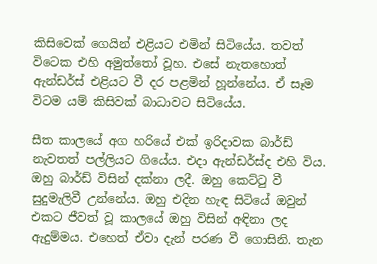කිසිවෙක් ගෙයින් එළියට එමින් සිටියේය. තවත් විටෙක එහි අමුත්තෝ වූහ. එසේ නැතහොත් ඇන්ඩර්ස් එළියට වී දර පළමින් හූන්නේය. ඒ සෑම විටම යම් කිසිවක් බාධාවට සිටියේය.

සීත කාලයේ අග හරියේ එක් ඉරිදාවක බාර්ඩ් නැවතත් පල්ලියට ගියේය. එදා ඇන්ඩර්ස්ද එහි විය. ඔහු බාර්ඩ් විසින් දක්නා ලදී. ඔහු කෙට්ටු වී සුදුමැලිවී උන්නේය. ඔහු එදින හැඳ සිටියේ ඔවුන් එකට ජීවත් වූ කාලයේ ඔහු විසින් අඳිනා ලද ඇදුම්මය. එහෙත් ඒවා දැන් පරණ වී ගොසිනි. තැන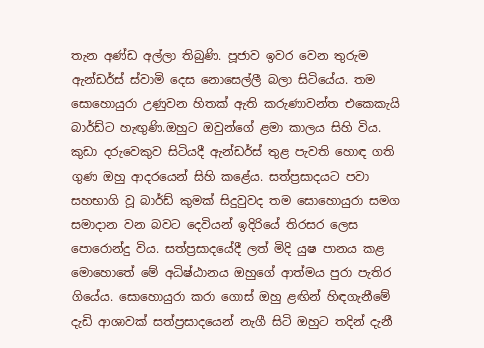තැන අණ්ඩ අල්ලා තිබුණි. පූජාව ඉවර වෙන තුරුම ඇන්ඩර්ස් ස්වාමි දෙස නොසෙල්ලී බලා සිටියේය. තම සොහොයුරා උණුවන හිතක් ඇති කරුණාවන්ත එකෙකැයි බාර්ඩ්ට හැඟුණි.ඔහුට ඔවුන්ගේ ළමා කාලය සිහි විය. කුඩා දරුවෙකුව සිටියදී ඇන්ඩර්ස් තුළ පැවති හොඳ ගති ගුණ ඔහු ආදරයෙන් සිහි කළේය. සත්ප්‍රසාදයට පවා සහභාගි වූ බාර්ඩ් කුමක් සිදුවුවද තම සොහොයුරා සමග සමාදාන වන බවට දෙවියන් ඉදිරියේ තිරසර ලෙස පොරොන්දු විය. සත්ප්‍රසාදයේදී ලත් මිදි යුෂ පානය කළ මොහොතේ මේ අධිෂ්ඨානය ඔහුගේ ආත්මය පුරා පැතිර ගියේය. සොහොයුරා කරා ගොස් ඔහු ළඟින් හිඳගැනීමේ දැඩි ආශාවක් සත්ප්‍රසාදයෙන් නැගී සිටි ඔහුට තදින් දැනී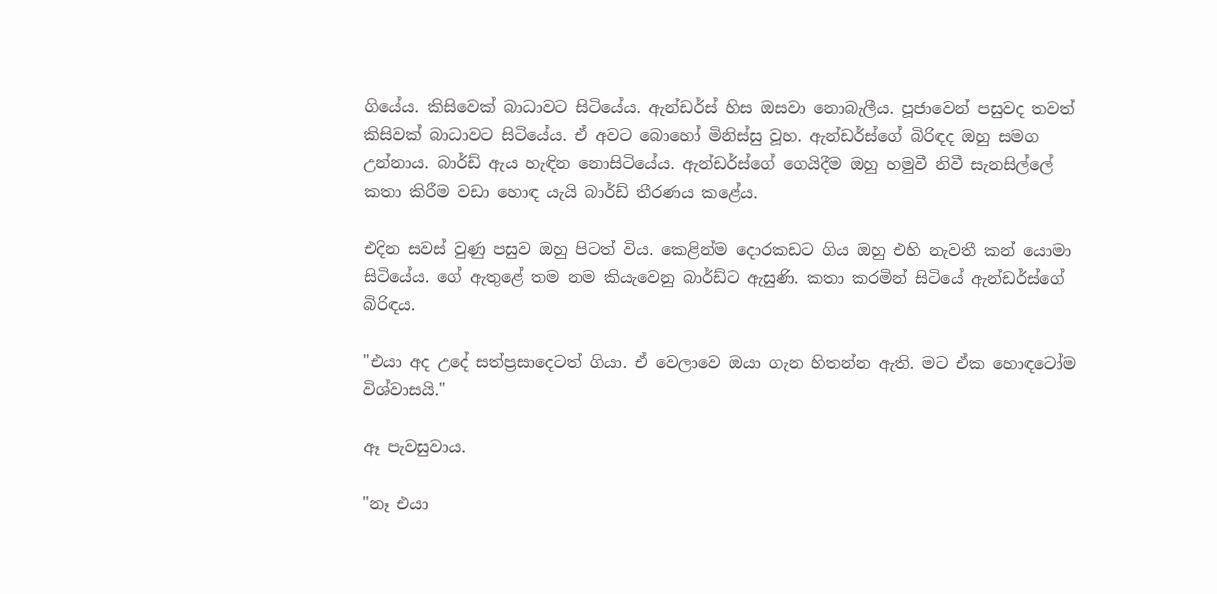ගියේය. කිසිවෙක් බාධාවට සිටියේය. ඇන්ඩර්ස් හිස ඔසවා නොබැලීය. පූජාවෙන් පසුවද තවත් කිසිවක් බාධාවට සිටියේය. ඒ අවට බොහෝ මිනිස්සු වූහ. ඇන්ඩර්ස්ගේ බිරිඳද ඔහු සමග උන්නාය. බාර්ඩ් ඇය හැඳින නොසිටියේය. ඇන්ඩර්ස්ගේ ගෙයිදීම ඔහු හමුවී නිවී සැනසිල්ලේ කතා කිරීම වඩා හොඳ යැයි බාර්ඩ් තීරණය කළේය.

එදින සවස් වුණු පසුව ඔහු පිටත් විය. කෙළින්ම දොරකඩට ගිය ඔහු එහි නැවතී කන් යොමා සිටියේය. ගේ ඇතුළේ තම නම කියැවෙනු බාර්ඩ්ට ඇසුණි. කතා කරමින් සිටියේ ඇන්ඩර්ස්ගේ බිරිඳය.

"එයා අද උදේ සත්ප්‍රසාදෙටත් ගියා. ඒ වෙලාවෙ ඔයා ගැන හිතන්න ඇති. මට ඒක හොඳටෝම විශ්වාසයි."

ඈ පැවසුවාය.

"නෑ එයා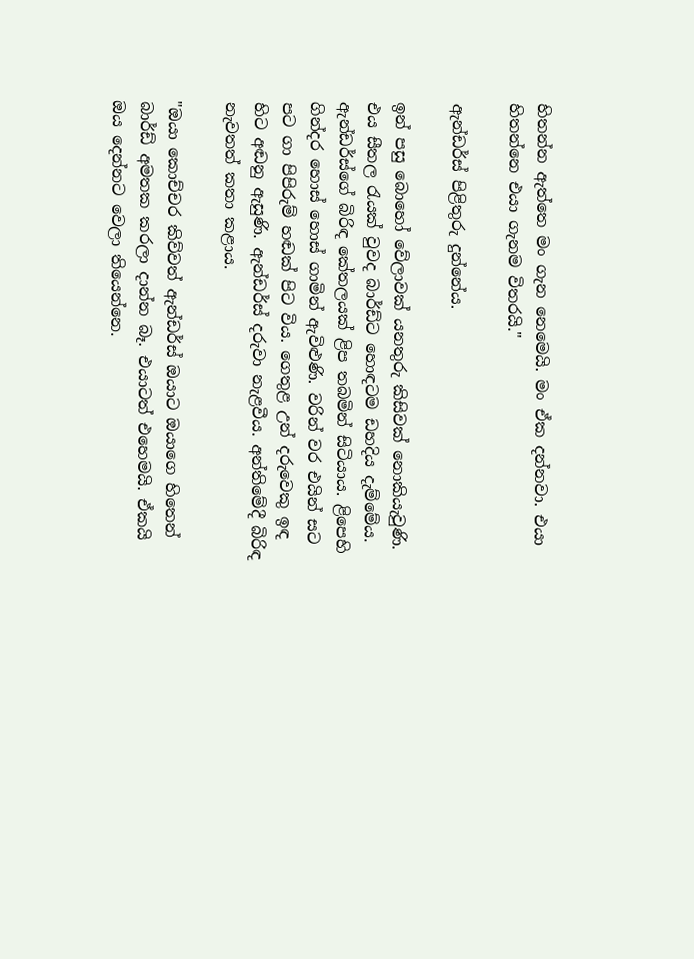හිතන්න ඇත්තෙ මං ගැන නෙමෙයි. මං ඒක දන්නවා. එයා හිතන්නෙ එයා ගැනම විතරයි."

ඇන්ඩර්ස් පිළිතුරු දුන්නේය.

ඉන් පසු බොහෝ වේලාවක් යනතුරු කිසිවක් නොකියැවුණි. එය සීතල රැයක් වුවද බාර්ඩ්ට හොඳටම ඩහදිය දැම්මේය. ඇන්ඩර්ස්ගේ බිරිඳ කේතලයක් ළිප තබමින් සිටියාය. ළිපෙහි ගින්දර හොස් හොස් ගාමින් ඇවිළුණි. වරින් වර එයින් සට පට ගා පිපිරුම් හඬක් පිට විය. ගෙතුළ උන් දරුවෙකු ඉඳ හිට අඬනු ඇසුණි. ඇන්ඩර්ස් දරුවා නැළවීය. අන්තිමේදී බිරිඳ නැවතත් කතා කළාය.

"ඔයා කොච්චර කිව්වත් ඇන්ඩර්ස් ඔයාට ඔයාගෙ හිතෙන් බාර්ඩ් අමතක කරලා දාන්න බෑ. එයාටත් එහෙමයි. ඒකයි ඔය දෙන්නට වෙලා තියෙන්නෙ.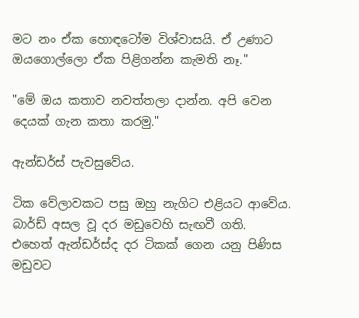මට නං ඒක හොඳටෝම විශ්වාසයි. ඒ උණාට ඔයගොල්ලො ඒක පිළිගන්න කැමති නෑ."

"මේ ඔය කතාව නවත්තලා දාන්න. අපි වෙන දෙයක් ගැන කතා කරමු."

ඇන්ඩර්ස් පැවසුවේය.

ටික වේලාවකට පසු ඔහු නැගිට එළියට ආවේය. බාර්ඩ් අසල වූ දර මඩුවෙහි සැඟවී ගති. එහෙත් ඇන්ඩර්ස්ද දර ටිකක් ගෙන යනු පිණිස මඩුවට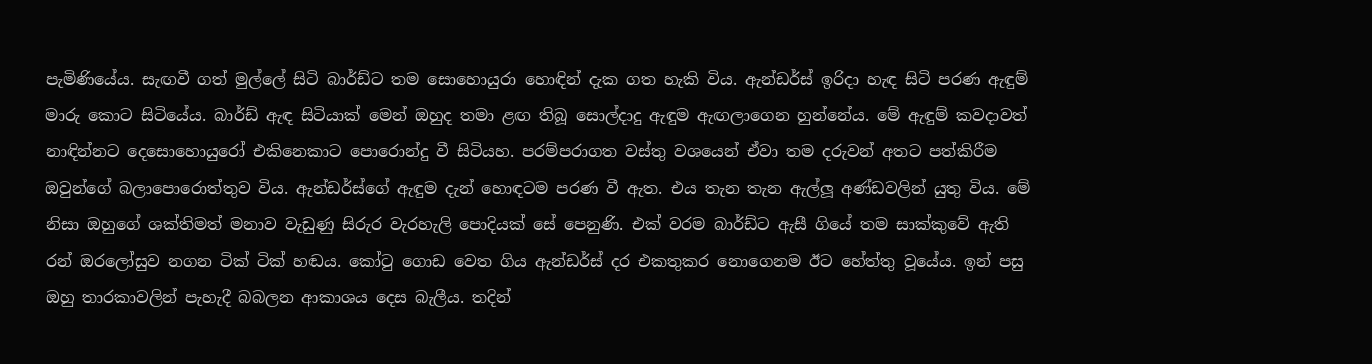පැමිණියේය. සැඟවී ගත් මුල්ලේ සිටි බාර්ඩ්ට තම සොහොයුරා හොඳින් දැක ගත හැකි විය. ඇන්ඩර්ස් ඉරිදා හැඳ සිටි පරණ ඇඳුම් මාරු කොට සිටියේය. බාර්ඩ් ඇඳ සිටියාක් මෙන් ඔහුද තමා ළඟ තිබූ සොල්දාදු ඇඳුම ඇඟලාගෙන හුන්නේය. මේ ඇඳුම් කවදාවත් නාඳින්නට දෙසොහොයුරෝ එකිනෙකාට පොරොන්දු වී සිටියහ. පරම්පරාගත වස්තු වශයෙන් ඒවා තම දරුවන් අතට පත්කිරීම ඔවුන්ගේ බලාපොරොත්තුව විය. ඇන්ඩර්ස්ගේ ඇඳුම දැන් හොඳටම පරණ වී ඇත. එය තැන තැන ඇල්ලූ අණ්ඩවලින් යුතු විය. මේ නිසා ඔහුගේ ශක්තිමත් මනාව වැඩුණු සිරුර වැරහැලි පොදියක් සේ පෙනුණි. එක් වරම බාර්ඩ්ට ඇසී ගියේ තම සාක්කුවේ ඇති රන් ඔරලෝසුව නගන ටික් ටික් හඬය. කෝටු ගොඩ වෙත ගිය ඇන්ඩර්ස් දර එකතුකර නොගෙනම ඊට හේත්තු වූයේය. ඉන් පසු ඔහු තාරකාවලින් පැහැදී බබලන ආකාශය දෙස බැලීය. තදින්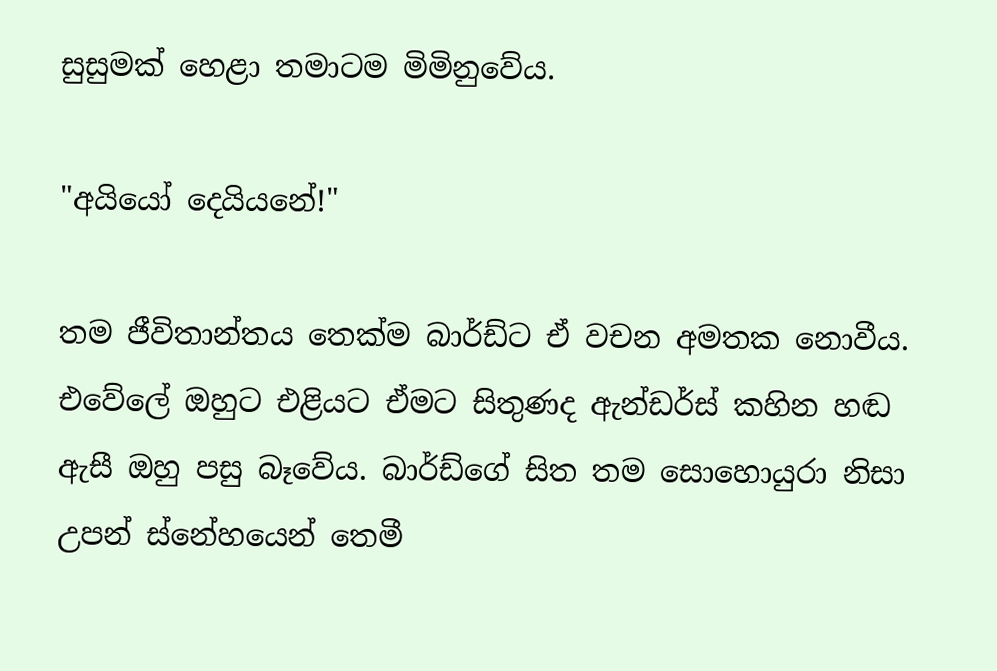සුසුමක් හෙළා තමාටම මිමිනුවේය.

"අයියෝ දෙයියනේ!"

තම ජීවිතාන්තය තෙක්ම බාර්ඩ්ට ඒ වචන අමතක නොවීය. එවේලේ ඔහුට එළියට ඒමට සිතුණද ඇන්ඩර්ස් කහින හඬ ඇසී ඔහු පසු බෑවේය. බාර්ඩ්ගේ සිත තම සොහොයුරා නිසා උපන් ස්නේහයෙන් තෙමී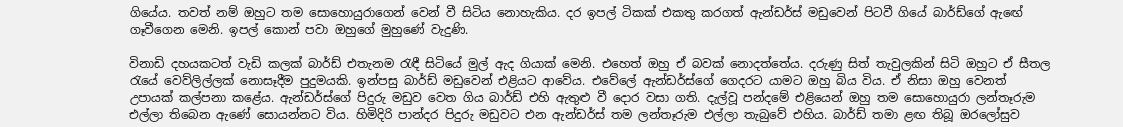ගියේය. තවත් නම් ඔහුට තම සොහොයුරාගෙන් වෙන් වී සිටිය නොහැකිය. දර ඉපල් ටිකක් එකතු කරගත් ඇන්ඩර්ස් මඩුවෙන් පිටවී ගියේ බාර්ඩ්ගේ ඇඟේ ගෑවීගෙන මෙනි. ඉපල් කොන් පවා ඔහුගේ මුහුණේ වැදුණි.

විනාඩි දහයකටත් වැඩි කලක් බාර්ඩ් එතැනම රැඳී සිටියේ මුල් ඇද ගියාක් මෙනි. එහෙත් ඔහු ඒ බවක් නොදත්තේය. දරුණු සිත් තැවුලකින් සිටි ඔහුට ඒ සීතල රැයේ වෙව්ලිල්ලක් නොසෑදීම පුදුමයකි. ඉන්පසු බාර්ඩ් මඩුවෙන් එළියට ආවේය. එවේලේ ඇන්ඩර්ස්ගේ ගෙදරට යාමට ඔහු බිය විය. ඒ නිසා ඔහු වෙනත් උපායක් කල්පනා කළේය. ඇන්ඩර්ස්ගේ පිදුරු මඩුව වෙත ගිය බාර්ඩ් එහි ඇතුළු වී දොර වසා ගති. දැල්වූ පන්දමේ එළියෙන් ඔහු තම සොහොයුරා ලන්තෑරුම එල්ලා තිබෙන ඇණේ සොයන්නට විය. හිමිදිරි පාන්දර පිදුරු මඩුවට එන ඇන්ඩර්ස් තම ලන්තෑරුම එල්ලා තැබුවේ එහිය. බාර්ඩ් තමා ළඟ තිබූ ඔරලෝසුව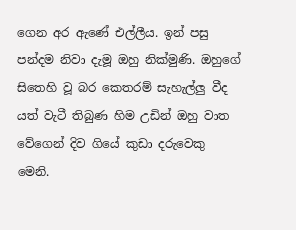ගෙන අර ඇණේ එල්ලීය. ඉන් පසු පන්දම නිවා දැමූ ඔහු නික්මුණි. ඔහුගේ සිතෙහි වූ බර කෙතරම් සැහැල්ලු වීද යත් වැටී තිබුණ හිම උඩින් ඔහු වාත වේගෙන් දිව ගියේ කුඩා දරුවෙකු මෙනි.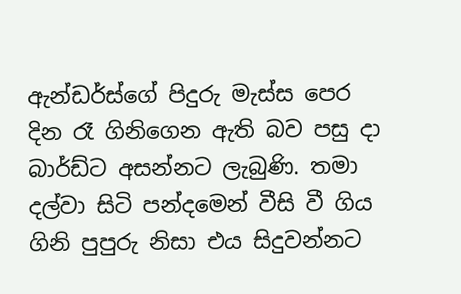ඇන්ඩර්ස්ගේ පිදුරු මැස්ස පෙර දින රෑ ගිනිගෙන ඇති බව පසු දා බාර්ඩ්ට අසන්නට ලැබුණි. තමා දල්වා සිටි පන්දමෙන් වීසි වී ගිය ගිනි පුපුරු නිසා එය සිදුවන්නට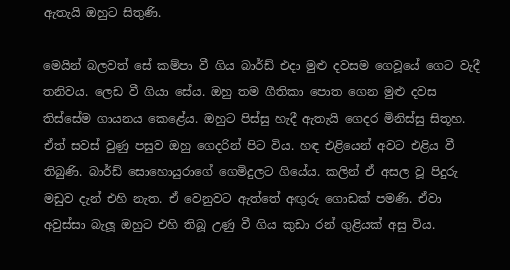ඇතැයි ඔහුට සිතුණි.

මෙයින් බලවත් සේ කම්පා වී ගිය බාර්ඩ් එදා මුළු දවසම ගෙවූයේ ගෙට වැදී තනිවය. ලෙඩ වී ගියා සේය. ඔහු තම ගීතිකා පොත ගෙන මුළු දවස තිස්සේම ගායනය කෙළේය. ඔහුට පිස්සු හැදී ඇතැයි ගෙදර මිනිස්සු සිතූහ. ඒත් සවස් වුණු පසුව ඔහු ගෙදරින් පිට විය. හඳ එළියෙන් අවට එළිය වී තිබුණි. බාර්ඩ් සොහොයුරාගේ ගෙමිදුලට ගියේය. කලින් ඒ අසල වූ පිදුරු මඩුව දැන් එහි නැත. ඒ වෙනුවට ඇත්තේ අඟුරු ගොඩක් පමණි. ඒවා අවුස්සා බැලූ ඔහුට එහි තිබූ උණු වී ගිය කුඩා රන් ගුළියක් අසු විය.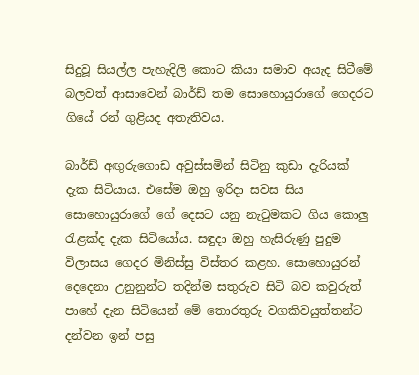සිදුවූ සියල්ල පැහැදිලි කොට කියා සමාව අයැද සිටීමේ බලවත් ආසාවෙන් බාර්ඩ් තම සොහොයුරාගේ ගෙදරට ගියේ රන් ගුළියද අතැතිවය.

බාර්ඩ් අඟුරුගොඩ අවුස්සමින් සිටිනු කුඩා දැරියක් දැක සිටියාය. එසේම ඔහු ඉරිදා සවස සිය සොහොයුරාගේ ගේ දෙසට යනු නැටුමකට ගිය කොලු රැළක්ද දැක සිටියෝය. සඳුදා ඔහු හැසිරුණු පුදුම විලාසය ගෙදර මිනිස්සු විස්තර කළහ. සොහොයුරන් දෙදෙනා උනුනුන්ට තදින්ම සතුරුව සිටි බව කවුරුත් පාහේ දැන සිටියෙන් මේ තොරතුරු වගකිවයුත්තන්ට දන්වන ඉන් පසු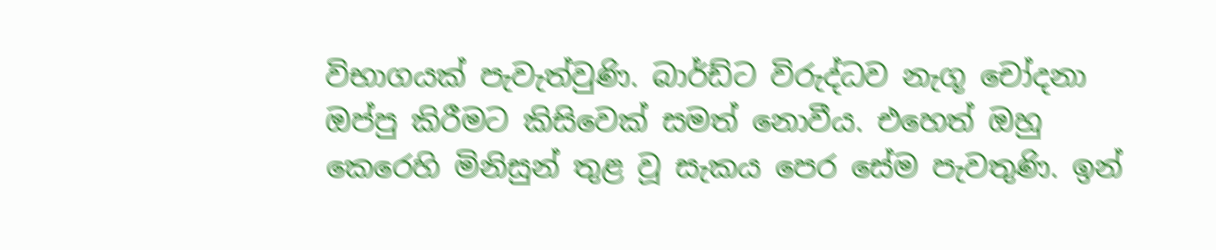විභාගයක් පැවැත්වුණි. බාර්ඩ්ට විරුද්ධව නැගූ චෝදනා ඔප්පු කිරීමට කිසිවෙක් සමත් නොවීය. එහෙත් ඔහු කෙරෙහි මිනිසුන් තුළ වූ සැකය පෙර සේම පැවතුණි. ඉන්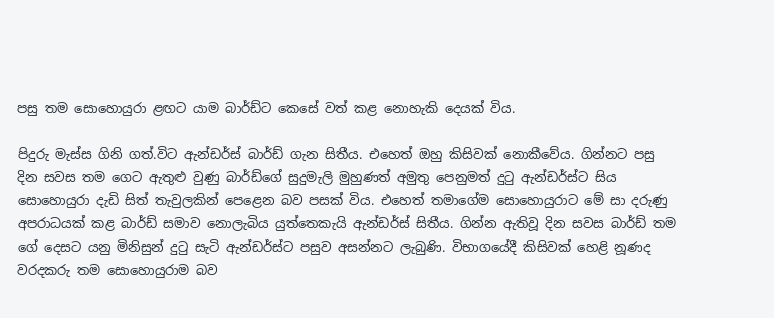පසු තම සොහොයුරා ළඟට යාම බාර්ඩ්ට කෙසේ වත් කළ නොහැකි දෙයක් විය.

පිදුරු මැස්ස ගිනි ගත්.විට ඇන්ඩර්ස් බාර්ඩ් ගැන සිතීය. එහෙත් ඔහු කිසිවක් නොකීවේය. ගින්නට පසු දින සවස තම ගෙට ඇතුළු වුණු බාර්ඩ්ගේ සුදුමැලි මුහුණත් අමුතු පෙනුමත් දුටු ඇන්ඩර්ස්ට සිය සොහොයුරා දැඩි සිත් තැවුලකින් පෙළෙන බව පසක් විය. එහෙත් තමාගේම සොහොයුරාට මේ සා දරුණු අපරාධයක් කළ බාර්ඩ් සමාව නොලැබිය යුත්තෙකැයි ඇන්ඩර්ස් සිතීය. ගින්න ඇතිවූ දින සවස බාර්ඩ් තම ගේ දෙසට යනු මිනිසුන් දුටු සැටි ඇන්ඩර්ස්ට පසුව අසන්නට ලැබුණි. විභාගයේදී කිසිවක් හෙළි නූණද වරදකරු තම සොහොයුරාම බව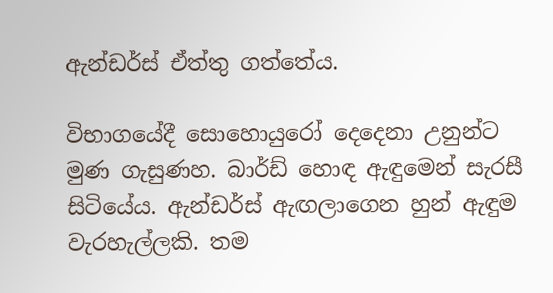ඇන්ඩර්ස් ඒත්තු ගත්තේය.

විභාගයේදී සොහොයුරෝ දෙදෙනා උනුන්ට මුණ ගැසුණහ. බාර්ඩ් හොඳ ඇඳුමෙන් සැරසී සිටියේය. ඇන්ඩර්ස් ඇඟලාගෙන හුන් ඇඳුම වැරහැල්ලකි. තම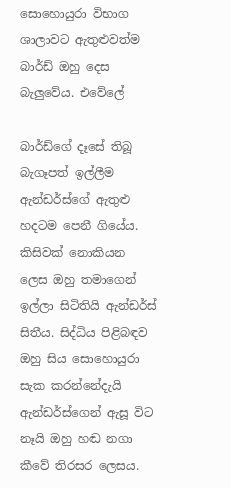සොහොයුරා විභාග ශාලාවට ඇතුළුවත්ම බාර්ඩ් ඔහු දෙස බැලුවේය. එවේලේ

බාර්ඩ්ගේ දෑසේ තිබූ බැගෑපත් ඉල්ලීම ඇන්ඩර්ස්ගේ ඇතුළු හදටම පෙනී ගියේය. කිසිවක් නොකියන ලෙස ඔහු තමාගෙන් ඉල්ලා සිටිතියි ඇන්ඩර්ස් සිතීය. සිද්ධිය පිළිබඳව ඔහු සිය සොහොයුරා සැක කරන්නේදැයි ඇන්ඩර්ස්ගෙන් ඇසූ විට නෑයි ඔහු හඬ නගා කීවේ තිරසර ලෙසය.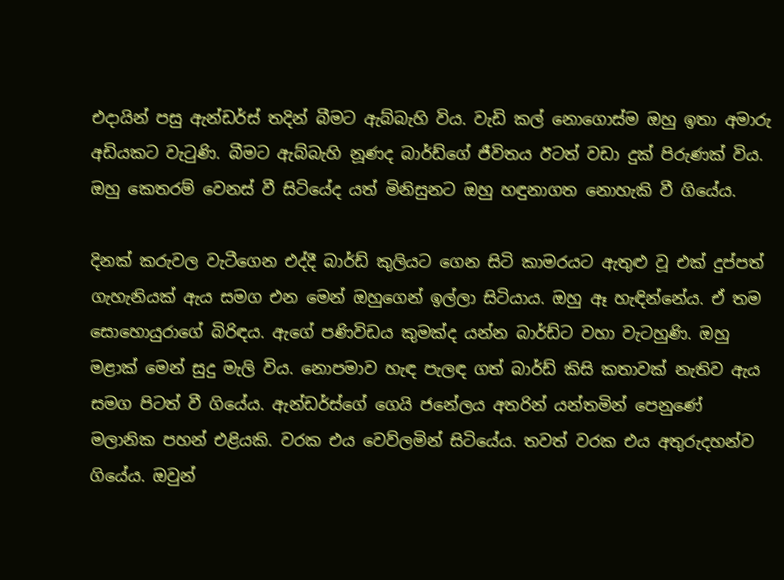එදායින් පසු ඇන්ඩර්ස් තදින් බීමට ඇබ්බැහි විය. වැඩි කල් නොගොස්ම ඔහු ඉතා අමාරු අඩියකට වැටුණි. බීමට ඇබ්බැහි නූණද බාර්ඩ්ගේ ජීවිතය ඊටත් වඩා දුක් පිරුණක් විය. ඔහු කෙතරම් වෙනස් වී සිටියේද යත් මිනිසුනට ඔහු හඳුනාගත නොහැකි වී ගියේය.

දිනක් කරුවල වැටීගෙන එද්දී බාර්ඩ් කුලියට ගෙන සිටි කාමරයට ඇතුළු වූ එක් දුප්පත් ගැහැනියක් ඇය සමග එන මෙන් ඔහුගෙන් ඉල්ලා සිටියාය. ඔහු ඈ හැඳින්නේය. ඒ තම සොහොයුරාගේ බිරිඳය. ඇගේ පණිවිඩය කුමක්ද යන්න බාර්ඩ්ට වහා වැටහුණි. ඔහු මළාක් මෙන් සුදු මැලි විය. නොපමාව හැඳ පැලඳ ගත් බාර්ඩ් කිසි කතාවක් නැතිව ඇය සමග පිටත් වී ගියේය. ඇන්ඩර්ස්ගේ ගෙයි ජනේලය අතරින් යන්තමින් පෙනුණේ මලානික පහන් එළියකි. වරක එය වෙව්ලමින් සිටියේය. තවත් වරක එය අතුරුදහන්ව ගියේය. ඔවුන්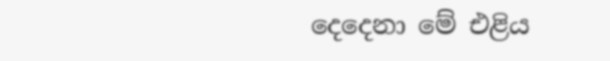දෙදෙනා මේ එළිය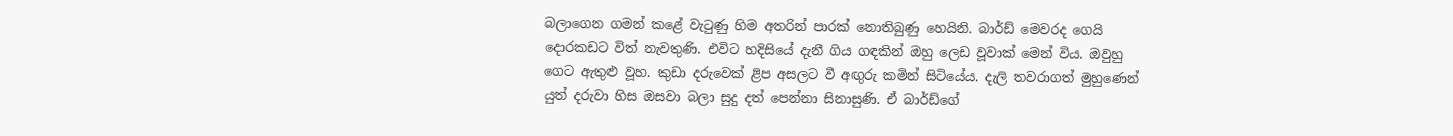බලාගෙන ගමන් කළේ වැටුණු හිම අතරින් පාරක් නොතිබුණු හෙයිනි. බාර්ඩ් මෙවරද ගෙයි දොරකඩට විත් නැවතුණි. එවිට හදිසියේ දැනී ගිය ගඳකින් ඔහු ලෙඩ වූවාක් මෙන් විය. ඔවුහු ගෙට ඇතුළු වූහ. කුඩා දරුවෙක් ළිප අසලට වී අඟුරු කමින් සිටියේය. දැලි තවරාගත් මුහුණෙන් යුත් දරුවා හිස ඔසවා බලා සුදු දත් පෙන්නා සිනාසුණි. ඒ බාර්ඩ්ගේ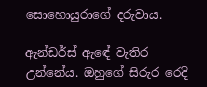සොහොයුරාගේ දරුවාය.

ඇන්ඩර්ස් ඇඳේ වැතිර උන්නේය. ඔහුගේ සිරුර රෙදි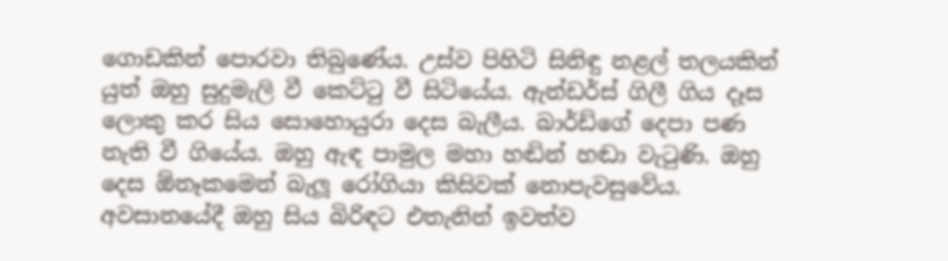ගොඩකින් පොරවා තිබුණේය. උස්ව පිහිටි සිනිඳු නළල් තලයකින් යුත් ඔහු සුදුමැලි වී කෙට්ටු වී සිටියේය. ඇන්ඩර්ස් ගිලී ගිය දෑස ලොකු කර සිය සොහොයුරා දෙස බැලීය. බාර්ඩ්ගේ දෙපා පණ නැති වී ගියේය. ඔහු ඇඳ පාමුල මහා හඬින් හඬා වැටුණි. ඔහු දෙස ඕනෑකමෙන් බැලූ රෝගියා කිසිවක් නොපැවසුවේය. අවසානයේදී ඔහු සිය බිරිඳට එතැනින් ඉවත්ව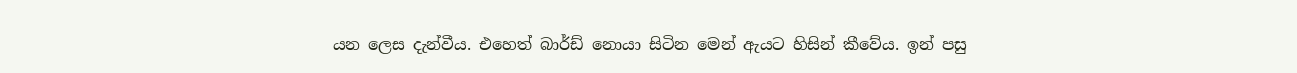යන ලෙස දැන්වීය. එහෙත් බාර්ඩ් නොයා සිටින මෙන් ඇයට හිසින් කීවේය. ඉන් පසු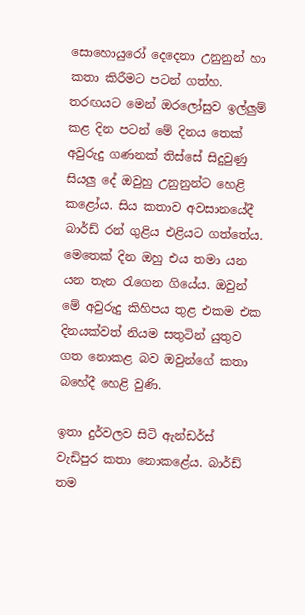සොහොයුරෝ දෙදෙනා උනුනුන් හා කතා කිරීමට පටන් ගත්හ. තරඟයට මෙන් ඔරලෝසුව ඉල්ලුම් කළ දින පටන් මේ දිනය තෙක් අවුරුදු ගණනක් තිස්සේ සිදුවුණු සියලු දේ ඔවුහු උනුනුන්ට හෙළි කළෝය. සිය කතාව අවසානයේදී බාර්ඩ් රන් ගුළිය එළියට ගත්තේය. මෙතෙක් දින ඔහු එය තමා යන යන තැන රැගෙන ගියේය. ඔවුන් මේ අවුරුදු කිහිපය තුළ එකම එක දිනයක්වත් නියම සතුටින් යුතුව ගත නොකළ බව ඔවුන්ගේ කතා බහේදී හෙළි වුණි.

ඉතා දුර්වලව සිටි ඇන්ඩර්ස් වැඩිපුර කතා නොකළේය. බාර්ඩ් තම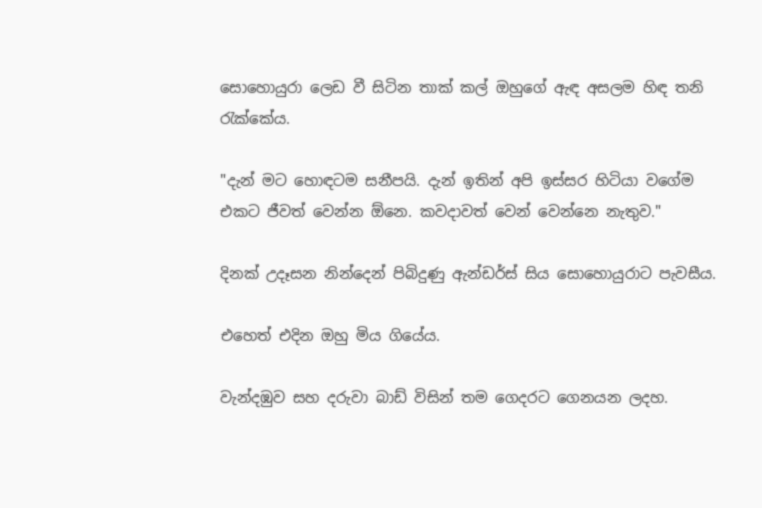සොහොයුරා ලෙඩ වී සිටින තාක් කල් ඔහුගේ ඇඳ අසලම හිඳ තනි රැක්කේය.

"දැන් මට හොඳටම සනීපයි. දැන් ඉතින් අපි ඉස්සර හිටියා වගේම එකට ජීවත් වෙන්න ඕනෙ. කවදාවත් වෙන් වෙන්නෙ නැතුව."

දිනක් උදෑසන නින්දෙන් පිබිදුණු ඇන්ඩර්ස් සිය සොහොයුරාට පැවසීය.

එහෙත් එදින ඔහු මිය ගියේය.

වැන්දඹුව සහ දරුවා බාඩ් විසින් තම ගෙදරට ගෙනයන ලදහ.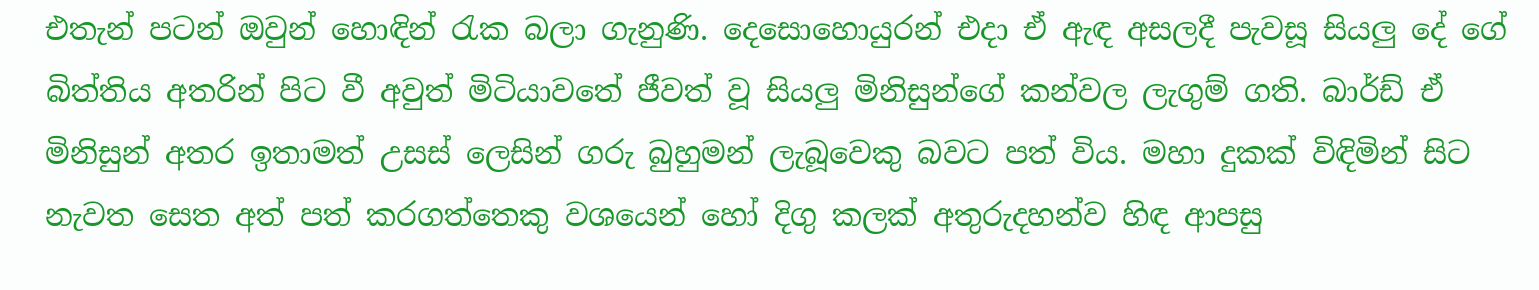එතැන් පටන් ඔවුන් හොඳින් රැක බලා ගැනුණි. දෙසොහොයුරන් එදා ඒ ඇඳ අසලදී පැවසූ සියලු දේ ගේ බිත්තිය අතරින් පිට වී අවුත් මිටියාවතේ ජීවත් වූ සියලු මිනිසුන්ගේ කන්වල ලැගුම් ගති. බාර්ඩ් ඒ මිනිසුන් අතර ඉතාමත් උසස් ලෙසින් ගරු බුහුමන් ලැබූවෙකු බවට පත් විය. මහා දුකක් විඳිමින් සිට නැවත සෙත අත් පත් කරගත්තෙකු වශයෙන් හෝ දිගු කලක් අතුරුදහන්ව හිඳ ආපසු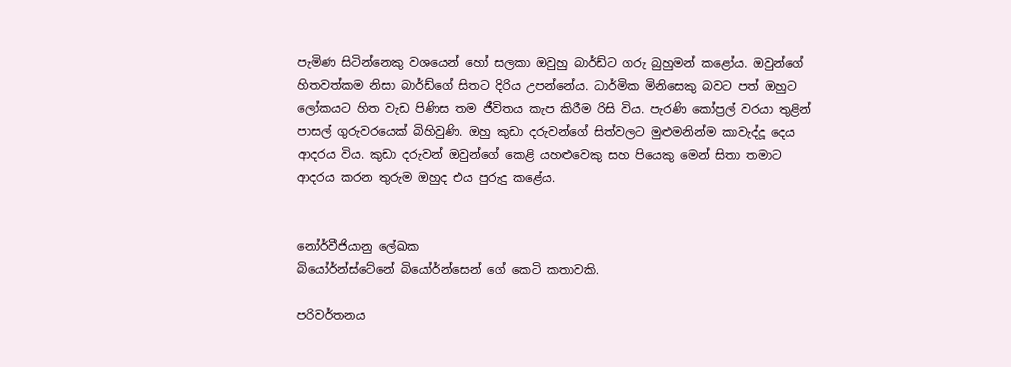පැමිණ සිටින්නෙකු වශයෙන් හෝ සලකා ඔවුහු බාර්ඩ්ට ගරු බුහුමන් කළෝය. ඔවුන්ගේ හිතවත්කම නිසා බාර්ඩ්ගේ සිතට දිරිය උපන්නේය. ධාර්මික මිනිසෙකු බවට පත් ඔහුට ලෝකයට හිත වැඩ පිණිස තම ජීවිතය කැප කිරීම රිසි විය. පැරණි කෝප්‍රල් වරයා තුළින් පාසල් ගුරුවරයෙක් බිහිවුණි. ඔහු කුඩා දරුවන්ගේ සිත්වලට මුළුමනින්ම කාවැද්දූ දෙය ආදරය විය. කුඩා දරුවන් ඔවුන්ගේ කෙළි යහළුවෙකු සහ පියෙකු මෙන් සිතා තමාට ආදරය කරන තුරුම ඔහුද එය පුරුදු කළේය.


නෝර්වීජියානු ලේඛක
බියෝර්න්ස්ටේනේ බියෝර්න්සෙන් ගේ කෙටි කතාවකි.

පරිවර්තනය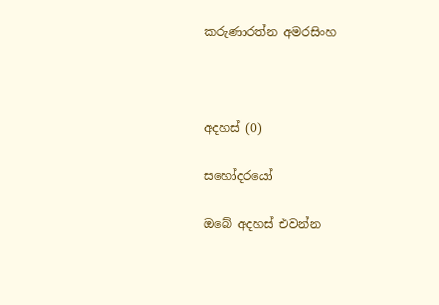කරුණාරත්න අමරසිංහ



අදහස් (0)

සහෝදරයෝ

ඔබේ අදහස් එවන්න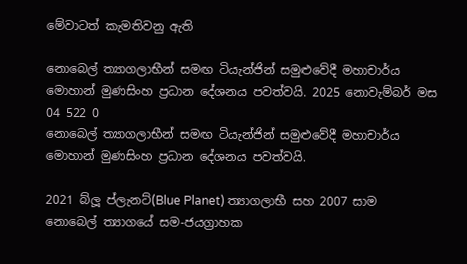මේවාටත් කැමතිවනු ඇති

නොබෙල් ත්‍යාගලාභීන් සමඟ ටියැන්ජින් සමුළුවේදී මහාචාර්ය මොහාන් මුණසිංහ ප්‍රධාන දේශනය පවත්වයි. 2025 නොවැම්බර් මස 04 522 0
නොබෙල් ත්‍යාගලාභීන් සමඟ ටියැන්ජින් සමුළුවේදී මහාචාර්ය මොහාන් මුණසිංහ ප්‍රධාන දේශනය පවත්වයි.

2021 බ්ලූ ප්ලැනට්(Blue Planet) ත්‍යාගලාභී සහ 2007 සාම නොබෙල් ත්‍යාගයේ සම-ජයග්‍රාහක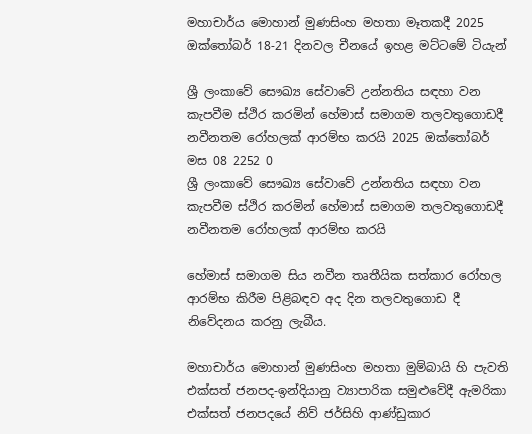මහාචාර්ය මොහාන් මුණසිංහ මහතා මෑතකදී 2025 ඔක්තෝබර් 18-21 දිනවල චීනයේ ඉහළ මට්ටමේ ටියැන්

ශ්‍රී ලංකාවේ සෞඛ්‍ය සේවාවේ උන්නතිය සඳහා වන කැපවීම ස්ථිර කරමින් හේමාස් සමාගම තලවතුගොඩදී නවීනතම රෝහලක් ආරම්භ කරයි 2025 ඔක්තෝබර් මස 08 2252 0
ශ්‍රී ලංකාවේ සෞඛ්‍ය සේවාවේ උන්නතිය සඳහා වන කැපවීම ස්ථිර කරමින් හේමාස් සමාගම තලවතුගොඩදී නවීනතම රෝහලක් ආරම්භ කරයි

හේමාස් සමාගම සිය නවීන තෘතීයික සත්කාර රෝහල ආරම්භ කිරීම පිළිබඳව අද දින තලවතුගොඩ දී නිවේදනය කරනු ලැබීය.

මහාචාර්ය මොහාන් මුණසිංහ මහතා මුම්බායි හි පැවති එක්සත් ජනපද-ඉන්දියානු ව්‍යාපාරික සමුළුවේදී ඇමරිකා එක්සත් ජනපදයේ නිව් ජර්සිහි ආණ්ඩුකාර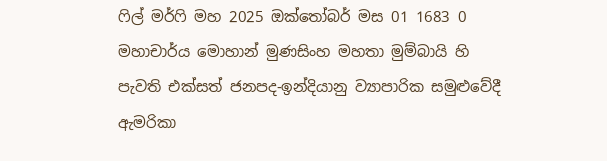ෆිල් මර්ෆි මහ 2025 ඔක්තෝබර් මස 01 1683 0
මහාචාර්ය මොහාන් මුණසිංහ මහතා මුම්බායි හි පැවති එක්සත් ජනපද-ඉන්දියානු ව්‍යාපාරික සමුළුවේදී ඇමරිකා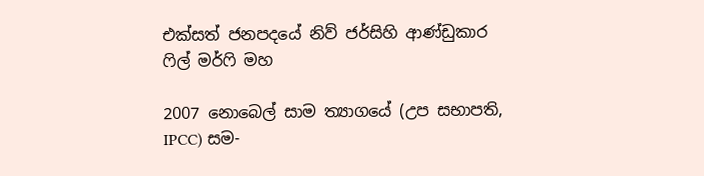එක්සත් ජනපදයේ නිව් ජර්සිහි ආණ්ඩුකාර ෆිල් මර්ෆි මහ

2007 නොබෙල් සාම ත්‍යාගයේ (උප සභාපති, IPCC) සම-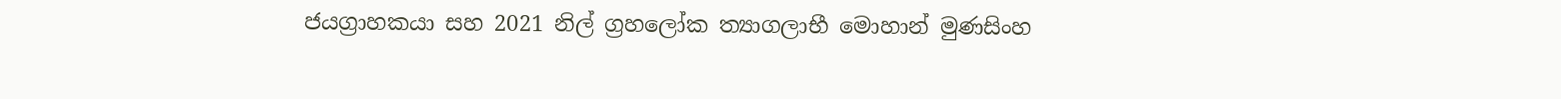ජයග්‍රාහකයා සහ 2021 නිල් ග්‍රහලෝක ත්‍යාගලාභී මොහාන් මුණසිංහ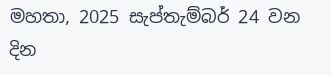මහතා, 2025 සැප්තැම්බර් 24 වන දින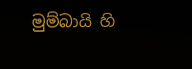මුම්බායි හි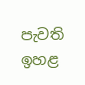පැවති ඉහළ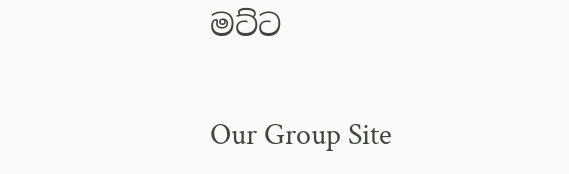මට්ට

Our Group Site